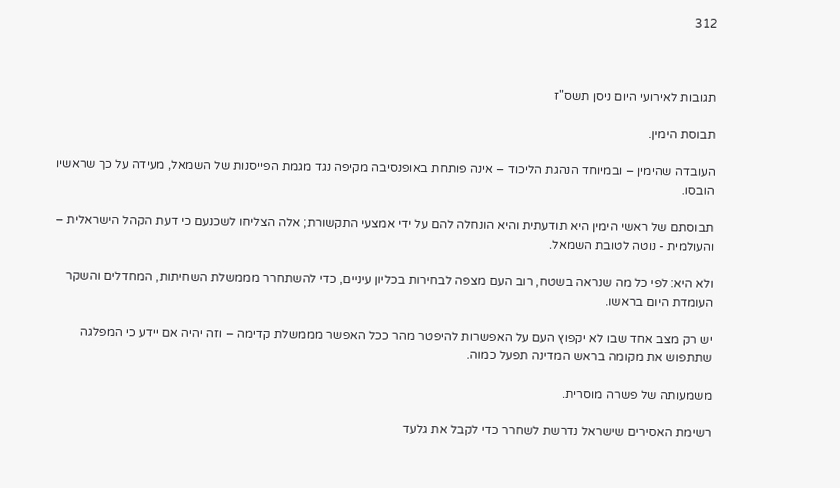312



תגובות לאירועי היום ניסן תשס"ז

תבוסת הימין.

העובדה שהימין – ובמיוחד הנהגת הליכוד – אינה פותחת באופנסיבה מקיפה נגד מגמת הפייסנות של השמאל, מעידה על כך שראשיו הובסו.

תבוסתם של ראשי הימין היא תודעתית והיא הונחלה להם על ידי אמצעי התקשורת; אלה הצליחו לשכנעם כי דעת הקהל הישראלית – והעולמית - נוטה לטובת השמאל.

ולא היא: לפי כל מה שנראה בשטח, רוב העם מצפה לבחירות בכליון עיניים, כדי להשתחרר מממשלת השחיתות, המחדלים והשקר העומדת היום בראשו.

יש רק מצב אחד שבו לא יקפוץ העם על האפשרות להיפטר מהר ככל האפשר מממשלת קדימה – וזה יהיה אם יידע כי המפלגה שתתפוש את מקומה בראש המדינה תפעל כמוה.

משמעותה של פשרה מוסרית.

רשימת האסירים שישראל נדרשת לשחרר כדי לקבל את גלעד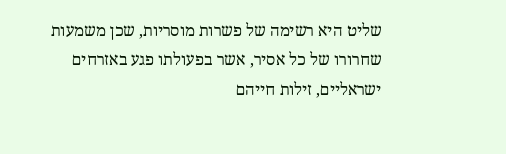שליט היא רשימה של פשרות מוסריות, שכן משמעות שחרורו של כל אסיר, אשר בפעולתו פגע באזרחים ישראליים, זילות חייהם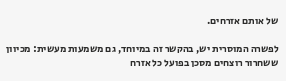של אותם אזרחים.

לפשרה המוסרית יש, בהקשר זה במיוחד, גם משמעות מעשית: מכיוון ששחרור רוצחים מסכן בפועל כל אזרח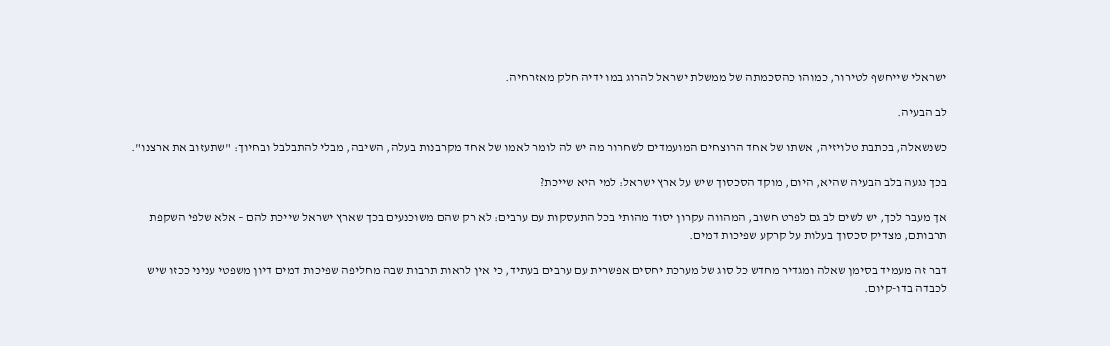ישראלי שייחשף לטירור, כמוהו כהסכמתה של ממשלת ישראל להרוג במו ידיה חלק מאזרחיה.

לב הבעיה.

כשנשאלה, בכתבת טלויזיה, אשתו של אחד הרוצחים המועמדים לשחרור מה יש לה לומר לאמו של אחד מקרבנות בעלה, השיבה, מבלי להתבלבל ובחיוך: "שתעזוב את ארצנו".

בכך נגעה בלב הבעיה שהיא, היום, מוקד הסכסוך שיש על ארץ ישראל: למי היא שייכת?

אך מעבר לכך, יש לשים לב גם לפרט חשוב, המהווה עקרון יסוד מהותי בכל התעסקות עם ערבים: לא רק שהם משוכנעים בכך שארץ ישראל שייכת להם – אלא שלפי השקפת תרבותם, מצדיק סכסוך בעלות על קרקע שפיכות דמים.

דבר זה מעמיד בסימן שאלה ומגדיר מחדש כל סוג של מערכת יחסים אפשרית עם ערבים בעתיד, כי אין לראות תרבות שבה מחליפה שפיכות דמים דיון משפטי עניני ככזו שיש לכבדה בדו-קיום.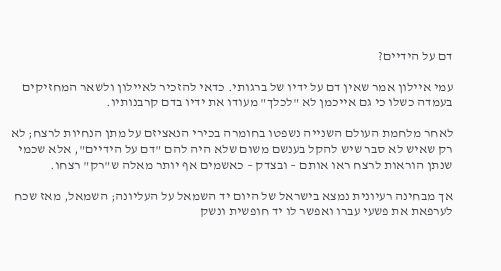דם על הידיים?

עמי איילון אמר שאין דם על ידיו של ברגותי. כדאי להזכיר לאיילון ולשאר המחזיקים בעמדה כשלו כי גם אייכמן לא "לכלך" מעודו את ידיו בדם קרבנותיו.

לאחר מלחמת העולם השנייה נשפטו בחומרה בכירי הנאציזם על מתן הנחיות לרצח; לא רק שאיש לא סבר שיש להקל בענשם משום שלא היה להם "דם על הידיים", אלא שכמי שנתן הוראות לרצח ראו אותם – ובצדק – כאשמים אף יותר מאלה ש"רק" רצחו.

אך מבחינה רעיונית נמצא בישראל של היום יד השמאל על העליונה; השמאל, מאז שכח לערפאת את פשעי עברו ואפשר לו יד חופשית ונשק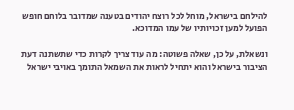להילחם בישראל, מוחל לכל רוצח יהודים בטענה שמדובר בלוחם חופש הפועל למען זכויותיו של עמו המדוכא.

ונשאלת, על כן, שאלה פשוטה: מה עוד צריך לקרות כדי שתשתנה דעת הציבור בישראל והוא יתחיל לראות את השמאל התומך באויבי ישראל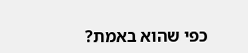כפי שהוא באמת?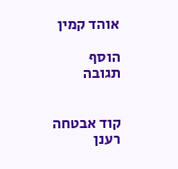אוהד קמין

הוסף תגובה


קוד אבטחה
רענן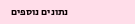נתונים נוספים